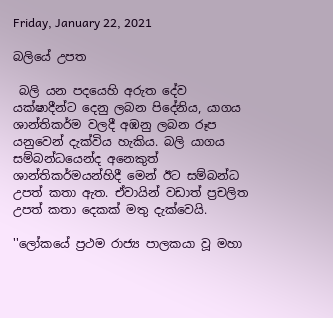Friday, January 22, 2021

බලියේ උපත

 බලි යන පදයෙහි අරුත දේව යක්ෂාදීන්ට දෙනු ලබන පිදේනිය, යාගය ශාන්තිකර්ම වලදී අඹනු ලබන රූප යනුවෙන් දැක්විය හැකිය. බලි යාගය සම්බන්ධයෙන්ද අනෙකුත් ශාන්තිකර්මයන්හිදී මෙන් ඊට සම්බන්ධ උපත් කතා ඇත. ඒවායින් වඩාත් ප්‍රචලිත උපත් කතා දෙකක් මතු දැක්වෙයි.

''ලෝකයේ ප්‍රථම රාජ්‍ය පාලකයා වූ මහා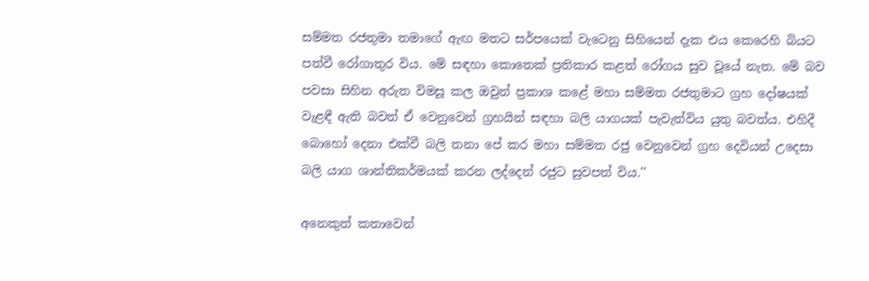සම්මත රජතුමා තමාගේ ඇඟ මතට සර්පයෙක් වැටෙනු සිහියෙන් දැක එය කෙරෙහි බියට පත්වී රෝගාතුර විය. මේ සඳහා කොතෙක් ප්‍රතිකාර කළත් රෝගය සුව වූයේ නැත. මේ බව පවසා සිහින අරුත විමසූ කල ඔවුන් ප්‍රකාශ කළේ මහා සම්මත රජතුමාට ග්‍රහ දෝෂයක් වැළඳී ඇති බවත් ඒ වෙනුවෙන් ග්‍රහයින් සඳහා බලි යාගයක් පැවැත්විය යුතු බවත්ය. එහිදී බොහෝ දෙනා එක්වී බලි තනා පේ කර මහා සම්මත රජු වෙනුවෙන් ග්‍රහ දෙවියන් උදෙසා බලි යාග ශාන්තිකර්මයක් කරන ලද්දෙන් රජුට සුවපත් විය.''

අනෙකුත් කතාවෙන්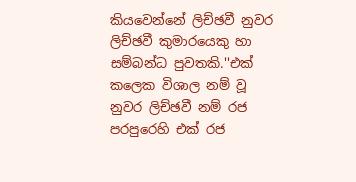කියවෙන්නේ ලිච්ඡවී නුවර ලිච්ඡවී කුමාරයෙකු හා සම්බන්ධ පුවතකි.''එක් කලෙක විශාල නම් වූ නුවර ලිච්ඡවී නම් රජ පරපුරෙහි එක් රජ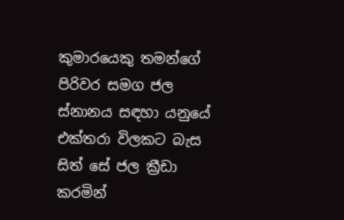කුමාරයෙකු තමන්ගේ පිරිවර සමග ජල ස්නානය සඳහා යනුයේ එක්තරා විලකට බැස සිත් සේ ජල ක්‍රීඩා කරමින්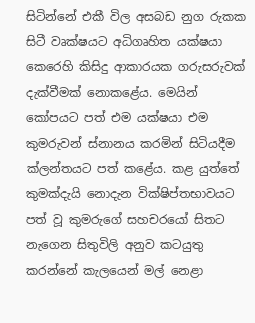සිටින්නේ එකී විල අසබඩ නුග රුකක සිටී වෘක්ෂයට අධිගෘහිත යක්ෂයා කෙරෙහි කිසිදු ආකාරයක ගරුසරුවක් දැක්වීමක් නොකළේය. මෙයින් කෝපයට පත් එම යක්ෂයා එම කුමරුවන් ස්නානය කරමින් සිටියදීම ක්ලන්තයට පත් කළේය. කළ යුත්තේ කුමක්දැයි නොදැන වික්ෂිප්තභාවයට පත් වූ කුමරුගේ සහචරයෝ සිතට නැගෙන සිතුවිලි අනුව කටයුතු කරන්නේ කැලයෙන් මල් නෙළා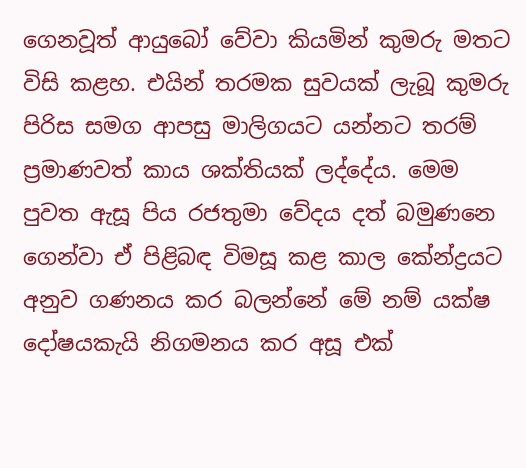ගෙනවූත් ආයුබෝ වේවා කියමින් කුමරු මතට විසි කළහ. එයින් තරමක සුවයක් ලැබූ කුමරු පිරිස සමග ආපසු මාලිගයට යන්නට තරම් ප්‍රමාණවත් කාය ශක්තියක් ලද්දේය. මෙම පුවත ඇසූ පිය රජතුමා වේදය දත් බමුණන‍ෙ ගෙන්වා ඒ පිළිබඳ විමසූ කළ කාල කේන්ද්‍රයට අනුව ගණනය කර බලන්නේ මේ නම් යක්ෂ දෝෂයකැයි නිගමනය කර අසූ එක්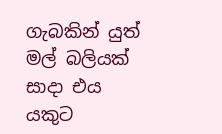ගැබකින් යුත් මල් බලියක් සාදා එය යකුට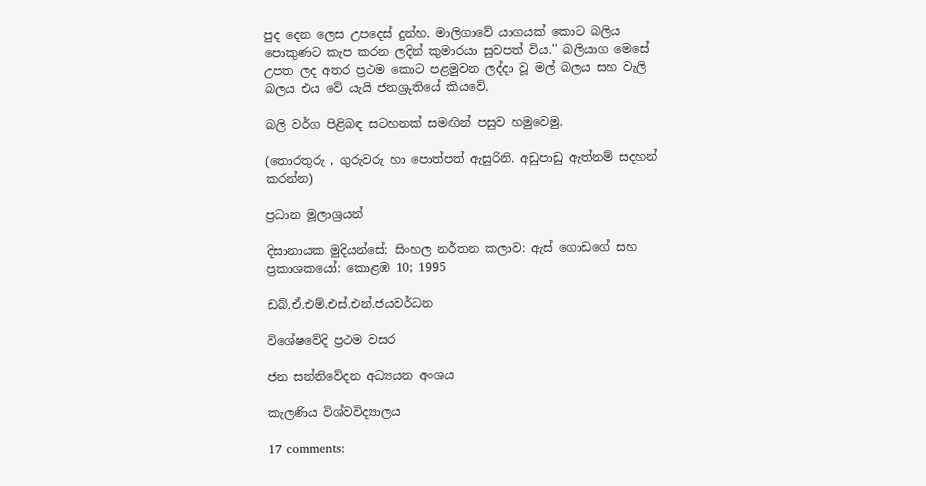පුද දෙන ලෙස උපදෙස් දුන්හ. මාලිගාවේ යාගයක් කොට බලිය පොකුණට කැප කරන ලදින් කුමාරයා සුවපත් විය.'' බලියාග මෙසේ උපත ලද අතර ප්‍රථම කොට පළමුවන ලද්දා වූ මල් බලය සහ වැලි බලය එය වේ යැයි ජනශ්‍රුතියේ කියවේ.

බලි වර්ග පිළිබඳ සටහනක් සමඟින් පසුව හමුවෙමු.

(තොරතුරු , ගුරුවරු හා පොත්පත් ඇසුරිනි. අඩුපාඩු ඇත්නම් සදහන් කරන්න)

ප්‍රධාන මූලාශ්‍රයන්

දිසානායක මුදියන්සේ: සිංහල නර්තන කලාව: ඇස් ගොඩගේ සහ ප්‍රකාශකයෝ: කොළඹ 10; 1995

ඩබ්.ඒ.එම්.එස්.එන්.ජයවර්ධන

විශේෂවේදි ප්‍රථම වසර

ජන සන්නිවේදන අධ්‍යයන අංශය

කැලණිය විශ්වවිද්‍යාලය

17 comments: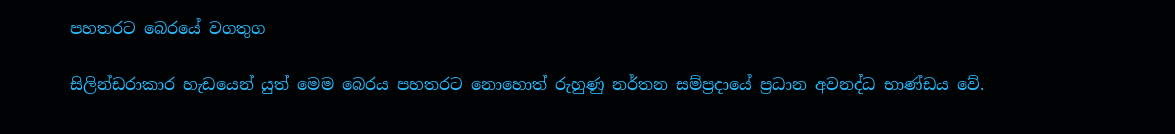පහතරට බෙරයේ වගතුග

සිලින්ඩරාකාර හැඩයෙන් යුත් මෙම බෙරය පහතරට නොහොත් රුහුණු නර්තන සම්ප්‍රදායේ ප්‍රධාන අවනද්ධ භාණ්ඩය වේ.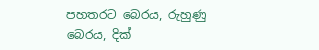පහතරට බෙරය, රුහුණු බෙරය, දික්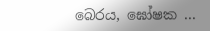බෙරය, ඝෝෂක ...